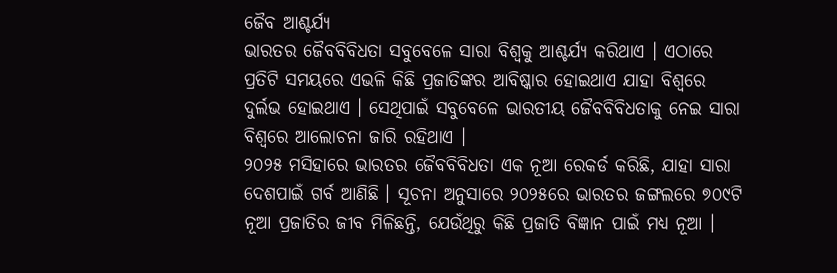ଜୈବ ଆଶ୍ଚର୍ଯ୍ୟ
ଭାରତର ଜୈବବିବିଧତା ସବୁବେଳେ ସାରା ବିଶ୍ବକୁ ଆଶ୍ଚର୍ଯ୍ୟ କରିଥାଏ । ଏଠାରେ ପ୍ରତିଟି ସମୟରେ ଏଭଳି କିଛି ପ୍ରଜାତିଙ୍କର ଆବିଷ୍କାର ହୋଇଥାଏ ଯାହା ବିଶ୍ବରେ ଦୁର୍ଲଭ ହୋଇଥାଏ । ସେଥିପାଇଁ ସବୁବେଳେ ଭାରତୀୟ ଜୈବବିବିଧତାକୁ ନେଇ ସାରା ବିଶ୍ବରେ ଆଲୋଚନା ଜାରି ରହିଥାଏ ।
୨୦୨୫ ମସିହାରେ ଭାରତର ଜୈବବିବିଧତା ଏକ ନୂଆ ରେକର୍ଡ କରିଛି, ଯାହା ସାରା ଦେଶପାଇଁ ଗର୍ବ ଆଣିଛି । ସୂଚନା ଅନୁସାରେ ୨୦୨୫ରେ ଭାରତର ଜଙ୍ଗଲରେ ୭୦୯ଟି ନୂଆ ପ୍ରଜାତିର ଜୀବ ମିଳିଛନ୍ତି, ଯେଉଁଥିରୁ କିଛି ପ୍ରଜାତି ବିଜ୍ଞାନ ପାଇଁ ମଧ୍ୟ ନୂଆ ।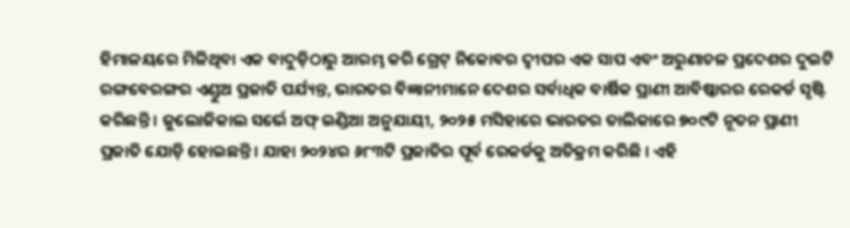ହିମାଳୟରେ ମିଳିଥିବା ଏକ ବାଦୁଡ଼ିଠାରୁ ଆରମ୍ଭ କରି ଗ୍ରେଟ୍ ନିକୋବର ଦ୍ୱୀପର ଏକ ସାପ ଏବଂ ଅରୁଣାଚଳ ପ୍ରଦେଶର ଦୁଇଟି ରଙ୍ଗବେରଙ୍ଗର ଏଣ୍ଡୁଅ ପ୍ରଜାତି ପର୍ଯ୍ୟନ୍ତ, ଭାରତର ବିଜ୍ଞାନୀମାନେ ଦେଶର ସର୍ବାଧିକ ବାର୍ଷିକ ପ୍ରାଣୀ ଆବିଷ୍କାରର ରେକର୍ଡ ସୃଷ୍ଟି କରିଛନ୍ତି । ଜୁଲୋଜିକାଲ ସର୍ଭେ ଅଫ୍ ଇଣ୍ଡିଆ ଅନୁଯାୟୀ, ୨୦୨୫ ମସିହାରେ ଭାରତର ତାଲିକାରେ ୭୦୯ଟି ନୂତନ ପ୍ରାଣୀ ପ୍ରଜାତି ଯୋଡ଼ି ହୋଇଛନ୍ତି । ଯାହା ୨୦୨୪ର ୬୮୩ଟି ପ୍ରଜାତିର ପୂର୍ବ ରେକର୍ଡକୁ ଅତିକ୍ରମ କରିଛି । ଏହି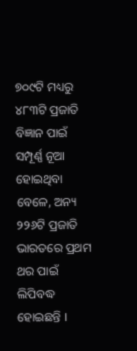୭୦୯ଟି ମଧ୍ୟରୁ ୪୮୩ଟି ପ୍ରଜାତି ବିଜ୍ଞାନ ପାଇଁ ସମ୍ପୂର୍ଣ୍ଣ ନୂଆ ହୋଇଥିବା ବେଳେ, ଅନ୍ୟ ୨୨୬ଟି ପ୍ରଜାତି ଭାରତରେ ପ୍ରଥମ ଥର ପାଇଁ ଲିପିବଦ୍ଧ ହୋଇଛନ୍ତି ।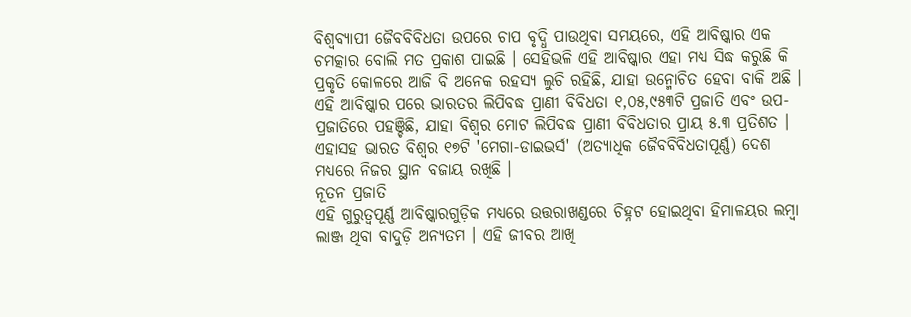ବିଶ୍ୱବ୍ୟାପୀ ଜୈବବିବିଧତା ଉପରେ ଚାପ ବୃଦ୍ଧି ପାଉଥିବା ସମୟରେ, ଏହି ଆବିଷ୍କାର ଏକ ଚମତ୍କାର ବୋଲି ମତ ପ୍ରକାଶ ପାଇଛି । ସେହିଭଳି ଏହି ଆବିଷ୍କାର ଏହା ମଧ୍ୟ ସିଦ୍ଧ କରୁଛି କି ପ୍ରକୃତି କୋଳରେ ଆଜି ବି ଅନେକ ରହସ୍ୟ ଲୁଚି ରହିଛି, ଯାହା ଉନ୍ମୋଚିତ ହେବା ବାକି ଅଛି । ଏହି ଆବିଷ୍କାର ପରେ ଭାରତର ଲିପିବଦ୍ଧ ପ୍ରାଣୀ ବିବିଧତା ୧,୦୫,୯୫୩ଟି ପ୍ରଜାତି ଏବଂ ଉପ-ପ୍ରଜାତିରେ ପହଞ୍ଚିଛି, ଯାହା ବିଶ୍ୱର ମୋଟ ଲିପିବଦ୍ଧ ପ୍ରାଣୀ ବିବିଧତାର ପ୍ରାୟ ୫.୩ ପ୍ରତିଶତ । ଏହାସହ ଭାରତ ବିଶ୍ୱର ୧୭ଟି 'ମେଗା-ଡାଇଭର୍ସ' (ଅତ୍ୟାଧିକ ଜୈବବିବିଧତାପୂର୍ଣ୍ଣ) ଦେଶ ମଧ୍ୟରେ ନିଜର ସ୍ଥାନ ବଜାୟ ରଖିଛି ।
ନୂତନ ପ୍ରଜାତି
ଏହି ଗୁରୁତ୍ୱପୂର୍ଣ୍ଣ ଆବିଷ୍କାରଗୁଡ଼ିକ ମଧ୍ୟରେ ଉତ୍ତରାଖଣ୍ଡରେ ଚିହ୍ନଟ ହୋଇଥିବା ହିମାଳୟର ଲମ୍ବା ଲାଞ୍ଜ ଥିବା ବାଦୁଡ଼ି ଅନ୍ୟତମ । ଏହି ଜୀବର ଆଖି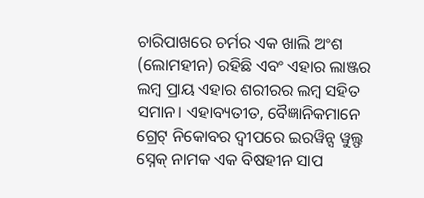ଚାରିପାଖରେ ଚର୍ମର ଏକ ଖାଲି ଅଂଶ (ଲୋମହୀନ) ରହିଛି ଏବଂ ଏହାର ଲାଞ୍ଜର ଲମ୍ବ ପ୍ରାୟ ଏହାର ଶରୀରର ଲମ୍ବ ସହିତ ସମାନ। ଏହାବ୍ୟତୀତ, ବୈଜ୍ଞାନିକମାନେ ଗ୍ରେଟ୍ ନିକୋବର ଦ୍ୱୀପରେ ଇରୱିନ୍ସ ୱୁଲ୍ଫ ସ୍ନେକ୍ ନାମକ ଏକ ବିଷହୀନ ସାପ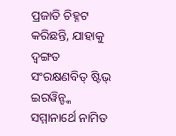ପ୍ରଜାତି ଚିହ୍ନଟ କରିଛନ୍ତି, ଯାହାକୁ ଦ୍ୱଙ୍ଗତ ସଂରକ୍ଷଣବିତ୍ ଷ୍ଟିଭ୍ ଇରୱିନ୍ଙ୍କ ସମ୍ମାନାର୍ଥେ ନାମିତ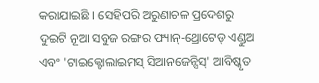କରାଯାଇଛି । ସେହିପରି ଅରୁଣାଚଳ ପ୍ରଦେଶରୁ ଦୁଇଟି ନୂଆ ସବୁଜ ରଙ୍ଗର ଫ୍ୟାନ୍-ଥ୍ରୋଟେଡ୍ ଏଣ୍ଡୁଅ ଏବଂ 'ଟାଇକ୍ଟୋଲାଇମସ୍ ସିଆନଜେନ୍ସିସ୍' ଆବିଷ୍କୃତ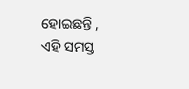ହୋଇଛନ୍ତି , ଏହି ସମସ୍ତ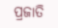ପ୍ରଜାତି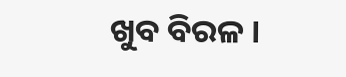ଖୁବ ବିରଳ ।